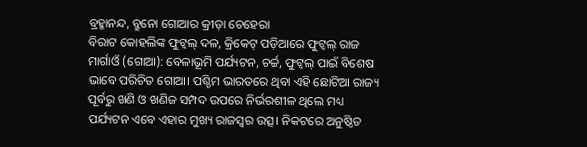ବ୍ରହ୍ମାନନ୍ଦ, ବ୍ରୁନୋ ଗୋଆର କ୍ରୀଡ଼ା ଚେହେରା
ବିରାଟ କୋହଲିଙ୍କ ଫୁଟ୍ବଲ୍ ଦଳ, କ୍ରିକେଟ୍ ପଡ଼ିଆରେ ଫୁଟ୍ବଲ୍ ରାଜ
ମାର୍ଗାଓଁ (ଗୋଆ): ବେଳାଭୂମି ପର୍ଯ୍ୟଟନ, ଚର୍ଚ୍ଚ, ଫୁଟ୍ବଲ୍ ପାଇଁ ବିଶେଷ ଭାବେ ପରିଚିତ ଗୋଆ। ପଶ୍ଚିମ ଭାରତରେ ଥିବା ଏହି ଛୋଟିଆ ରାଜ୍ୟ ପୂର୍ବରୁ ଖଣି ଓ ଖଣିଜ ସମ୍ପଦ ଉପରେ ନିର୍ଭରଶୀଳ ଥିଲେ ମଧ୍ୟ ପର୍ଯ୍ୟଟନ ଏବେ ଏହାର ମୁଖ୍ୟ ରାଜସ୍ବର ଉତ୍ସ। ନିକଟରେ ଅନୁଷ୍ଠିତ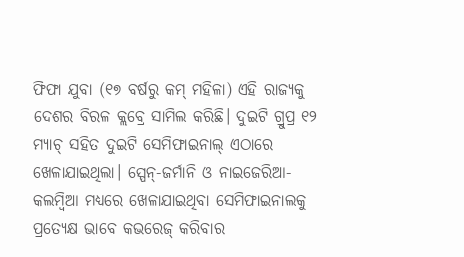ଫିଫା ଯୁବା (୧୭ ବର୍ଷରୁ କମ୍ ମହିଳା) ଏହି ରାଜ୍ୟକୁ ଦେଶର ବିରଳ କ୍ଲବ୍ରେ ସାମିଲ କରିଛି। ଦୁଇଟି ଗ୍ରୁପ୍ର ୧୨ ମ୍ୟାଚ୍ ସହିତ ଦୁଇଟି ସେମିଫାଇନାଲ୍ ଏଠାରେ ଖେଳାଯାଇଥିଲା। ସ୍ପେନ୍-ଜର୍ମାନି ଓ ନାଇଜେରିଆ-କଲମ୍ବିଆ ମଧ୍ୟରେ ଖେଳାଯାଇଥିବା ସେମିଫାଇନାଲକୁ ପ୍ରତ୍ୟେକ୍ଷ ଭାବେ କଭରେଜ୍ କରିବାର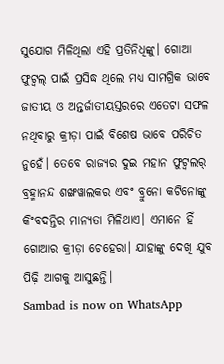ସୁଯୋଗ ମିଳିଥିଲା ଏହି ପ୍ରତିନିଧିଙ୍କୁ। ଗୋଆ ଫୁଟ୍ବଲ୍ ପାଇଁ ପ୍ରସିଦ୍ଧ ଥିଲେ ମଧ୍ୟ ସାମଗ୍ରିକ ଭାବେ ଜାତୀୟ ଓ ଅନ୍ତର୍ଜାତୀୟସ୍ତରରେ ଏତେଟା ସଫଳ ନଥିବାରୁ କ୍ରୀଡ଼ା ପାଇଁ ବିଶେଷ ଭାବେ ପରିଚିତ ନୁହେଁ। ତେବେ ରାଜ୍ୟର ଦୁଇ ମହାନ ଫୁଟ୍ବଲର୍ ବ୍ରହ୍ମାନନ୍ଦ ଶଙ୍ଖୱାଲକର ଏବଂ ବ୍ରୁନୋ କଟିନୋଙ୍କୁ କିଂବଦନ୍ତିର ମାନ୍ୟତା ମିଳିଥାଏ। ଏମାନେ ହିଁ ଗୋଆର କ୍ରୀଡ଼ା ଚେହେରା। ଯାହାଙ୍କୁ ଦେଖି ଯୁବ ପିଢ଼ି ଆଗକୁ ଆସୁଛନ୍ତି।
Sambad is now on WhatsApp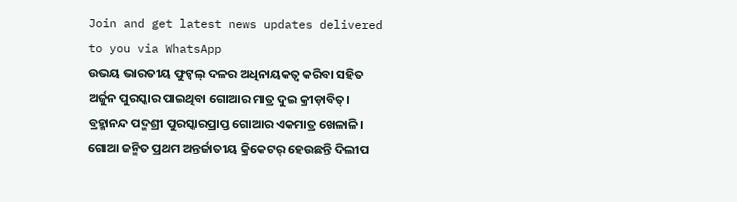Join and get latest news updates delivered to you via WhatsApp
ଉଭୟ ଭାରତୀୟ ଫୁଟ୍ବଲ୍ ଦଳର ଅଧିନାୟକତ୍ବ କରିବା ସହିତ ଅର୍ଜୁନ ପୁରସ୍କାର ପାଇଥିବା ଗୋଆର ମାତ୍ର ଦୁଇ କ୍ରୀଡ଼ାବିତ୍। ବ୍ରହ୍ମାନନ୍ଦ ପଦ୍ମଶ୍ରୀ ପୁରସ୍କାରପ୍ରାପ୍ତ ଗୋଆର ଏକମାତ୍ର ଖେଳାଳି। ଗୋଆ ଜନ୍ମିତ ପ୍ରଥମ ଅନ୍ତର୍ଜାତୀୟ କ୍ରିକେଟର୍ ହେଉଛନ୍ତି ଦିଲୀପ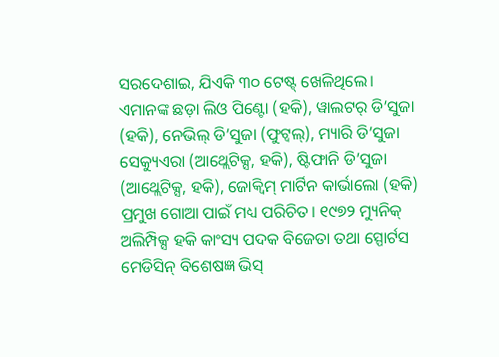ସରଦେଶାଇ, ଯିଏକି ୩୦ ଟେଷ୍ଟ୍ ଖେଳିଥିଲେ। ଏମାନଙ୍କ ଛଡ଼ା ଲିଓ ପିଣ୍ଟୋ (ହକି), ୱାଲଟର୍ ଡି’ସୁଜା (ହକି), ନେଭିଲ୍ ଡି’ସୁଜା (ଫୁଟ୍ବଲ୍), ମ୍ୟାରି ଡି’ସୁଜା ସେକ୍ୟୁଏରା (ଆଥ୍ଲେଟିକ୍ସ, ହକି), ଷ୍ଟିଫାନି ଡି’ସୁଜା (ଆଥ୍ଲେଟିକ୍ସ, ହକି), ଜୋକ୍ବିମ୍ ମାର୍ଟିନ କାର୍ଭାଲୋ (ହକି) ପ୍ରମୁଖ ଗୋଆ ପାଇଁ ମଧ୍ୟ ପରିଚିତ। ୧୯୭୨ ମ୍ୟୁନିକ୍ ଅଲିମ୍ପିକ୍ସ ହକି କାଂସ୍ୟ ପଦକ ବିଜେତା ତଥା ସ୍ପୋର୍ଟସ ମେଡିସିନ୍ ବିଶେଷଜ୍ଞ ଭିସ୍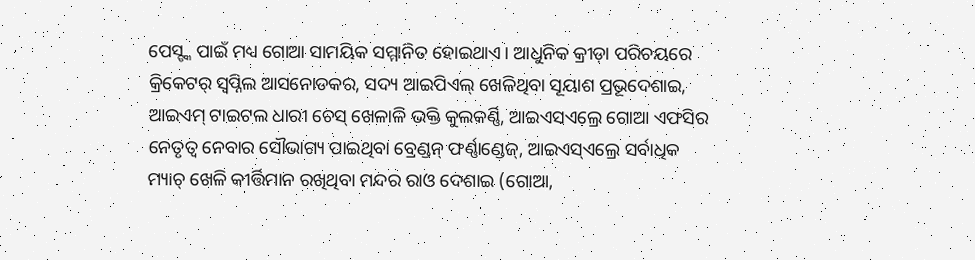ପେସ୍ଙ୍କ ପାଇଁ ମଧ୍ୟ ଗୋଆ ସାମୟିକ ସମ୍ମାନିତ ହୋଇଥାଏ। ଆଧୁନିକ କ୍ରୀଡ଼ା ପରିଚୟରେ କ୍ରିକେଟର୍ ସ୍ବପ୍ନିଲ ଆସନୋଡକର, ସଦ୍ୟ ଆଇପିଏଲ୍ ଖେଳିଥିବା ସୂୟାଶ ପ୍ରଭୂଦେଶାଇ, ଆଇଏମ୍ ଟାଇଟଲ ଧାରୀ ଚେସ୍ ଖେଳାଳି ଭକ୍ତି କୁଲକର୍ଣ୍ଣି, ଆଇଏସଏଲ୍ରେ ଗୋଆ ଏଫସିର ନେତୃତ୍ବ ନେବାର ସୌଭାଗ୍ୟ ପାଇଥିବା ବ୍ରେଣ୍ଡନ୍ ଫର୍ଣ୍ଣାଣ୍ଡେଜ୍, ଆଇଏସ୍ଏଲ୍ରେ ସର୍ବାଧିକ ମ୍ୟାଚ୍ ଖେଳି କୀର୍ତ୍ତିମାନ ରଖିଥିବା ମନ୍ଦର ରାଓ ଦେଶାଇ (ଗୋଆ,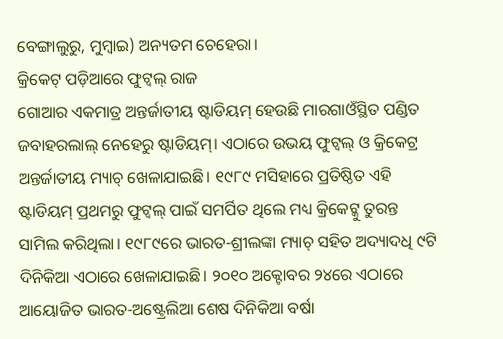ବେଙ୍ଗାଲୁରୁ, ମୁମ୍ବାଇ) ଅନ୍ୟତମ ଚେହେରା।
କ୍ରିକେଟ୍ ପଡ଼ିଆରେ ଫୁଟ୍ବଲ୍ ରାଜ
ଗୋଆର ଏକମାତ୍ର ଅନ୍ତର୍ଜାତୀୟ ଷ୍ଟାଡିୟମ୍ ହେଉଛି ମାରଗାଓଁସ୍ଥିତ ପଣ୍ଡିତ ଜବାହରଲାଲ୍ ନେହେରୁ ଷ୍ଟାଡିୟମ୍। ଏଠାରେ ଉଭୟ ଫୁଟ୍ବଲ୍ ଓ କ୍ରିକେଟ୍ର ଅନ୍ତର୍ଜାତୀୟ ମ୍ୟାଚ୍ ଖେଳାଯାଇଛି। ୧୯୮୯ ମସିହାରେ ପ୍ରତିଷ୍ଠିତ ଏହି ଷ୍ଟାଡିୟମ୍ ପ୍ରଥମରୁ ଫୁଟ୍ବଲ୍ ପାଇଁ ସମର୍ପିତ ଥିଲେ ମଧ୍ୟ କ୍ରିକେଟ୍କୁ ତୁରନ୍ତ ସାମିଲ କରିଥିଲା। ୧୯୮୯ରେ ଭାରତ-ଶ୍ରୀଲଙ୍କା ମ୍ୟାଚ୍ ସହିତ ଅଦ୍ୟାଦଧି ୯ଟି ଦିନିକିଆ ଏଠାରେ ଖେଳାଯାଇଛି। ୨୦୧୦ ଅକ୍ଟୋବର ୨୪ରେ ଏଠାରେ ଆୟୋଜିତ ଭାରତ-ଅଷ୍ଟ୍ରେଲିଆ ଶେଷ ଦିନିକିଆ ବର୍ଷା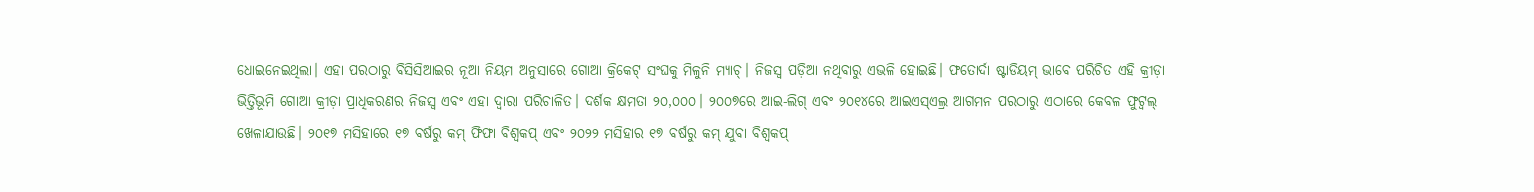ଧୋଇନେଇଥିଲା। ଏହା ପରଠାରୁ ବିସିସିଆଇର ନୂଆ ନିୟମ ଅନୁସାରେ ଗୋଆ କ୍ରିକେଟ୍ ସଂଘକୁ ମିଳୁନି ମ୍ୟାଚ୍। ନିଜସ୍ବ ପଡ଼ିଆ ନଥିବାରୁ ଏଭଳି ହୋଇଛି। ଫତୋର୍ଦା ଷ୍ଟାଡିୟମ୍ ଭାବେ ପରିଚିତ ଏହି କ୍ରୀଡ଼ା ଭିତ୍ତିଭୂମି ଗୋଆ କ୍ରୀଡ଼ା ପ୍ରାଧିକରଣର ନିଜସ୍ବ ଏବଂ ଏହା ଦ୍ବାରା ପରିଚାଳିତ। ଦର୍ଶକ କ୍ଷମତା ୨୦,୦୦୦। ୨୦୦୭ରେ ଆଇ-ଲିଗ୍ ଏବଂ ୨୦୧୪ରେ ଆଇଏସ୍ଏଲ୍ର ଆଗମନ ପରଠାରୁ ଏଠାରେ କେବଳ ଫୁଟ୍ବଲ୍ ଖେଳାଯାଉଛି। ୨୦୧୭ ମସିହାରେ ୧୭ ବର୍ଷରୁ କମ୍ ଫିଫା ବିଶ୍ବକପ୍ ଏବଂ ୨୦୨୨ ମସିହାର ୧୭ ବର୍ଷରୁ କମ୍ ଯୁବା ବିଶ୍ବକପ୍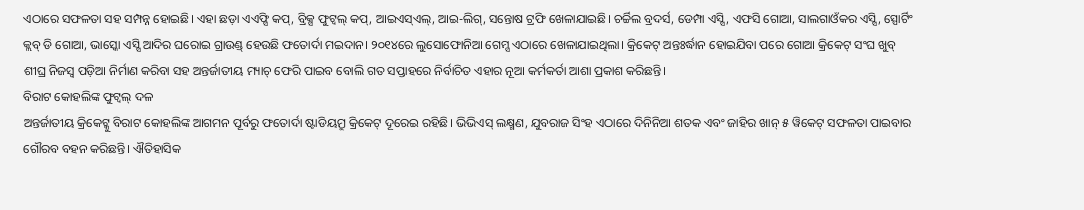ଏଠାରେ ସଫଳତା ସହ ସମ୍ପନ୍ନ ହୋଇଛି। ଏହା ଛଡ଼ା ଏଏଫ୍ସି କପ୍, ବ୍ରିକ୍ସ ଫୁଟ୍ବଲ୍ କପ୍, ଆଇଏସ୍ଏଲ୍, ଆଇ-ଲିଗ୍, ସନ୍ତୋଷ ଟ୍ରଫି ଖେଳାଯାଇଛି। ଚର୍ଚ୍ଚିଲ ବ୍ରଦର୍ସ, ଡେମ୍ପା ଏସ୍ସି, ଏଫସି ଗୋଆ, ସାଲଗାଓଁକର ଏସ୍ସି, ସ୍ପୋର୍ଟିଂ କ୍ଲବ୍ ଡି ଗୋଆ, ଭାସ୍କୋ ଏସ୍ସି ଆଦିର ଘରୋଇ ଗ୍ରାଉଣ୍ଡ୍ ହେଉଛି ଫତୋର୍ଦା ମଇଦାନ। ୨୦୧୪ରେ ଲୁସୋଫୋନିଆ ଗେମ୍ସ ଏଠାରେ ଖେଳାଯାଇଥିଲା। କ୍ରିକେଟ୍ ଅନ୍ତଃର୍ଦ୍ଧାନ ହୋଇଯିବା ପରେ ଗୋଆ କ୍ରିକେଟ୍ ସଂଘ ଖୁବ୍ ଶୀଘ୍ର ନିଜସ୍ବ ପଡ଼ିଆ ନିର୍ମାଣ କରିବା ସହ ଅନ୍ତର୍ଜାତୀୟ ମ୍ୟାଚ୍ ଫେରି ପାଇବ ବୋଲି ଗତ ସପ୍ତାହରେ ନିର୍ବାଚିତ ଏହାର ନୂଆ କର୍ମକର୍ତା ଆଶା ପ୍ରକାଶ କରିଛନ୍ତି।
ବିରାଟ କୋହଲିଙ୍କ ଫୁଟ୍ବଲ୍ ଦଳ
ଅନ୍ତର୍ଜାତୀୟ କ୍ରିକେଟ୍କୁ ବିରାଟ କୋହଲିଙ୍କ ଆଗମନ ପୂର୍ବରୁ ଫତୋର୍ଦା ଷ୍ଟାଡିୟମ୍ରୁ କ୍ରିକେଟ୍ ଦୂରେଇ ରହିଛି। ଭିଭିଏସ୍ ଲକ୍ଷ୍ମଣ, ଯୁବରାଜ ସିଂହ ଏଠାରେ ଦିନିନିଆ ଶତକ ଏବଂ ଜାହିର ଖାନ୍ ୫ ୱିକେଟ୍ ସଫଳତା ପାଇବାର ଗୌରବ ବହନ କରିଛନ୍ତି। ଐତିହାସିକ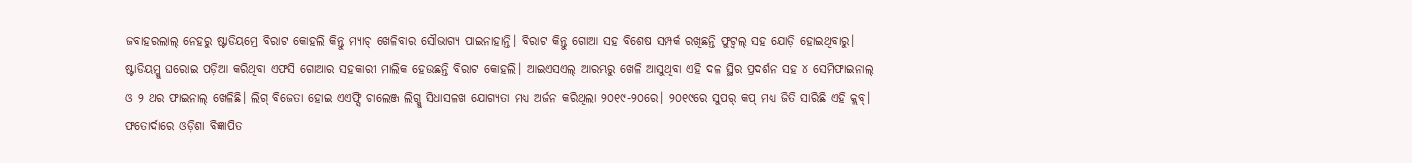ଜବାହରଲାଲ୍ ନେହରୁ ଷ୍ଟାଡିୟମ୍ରେ ବିରାଟ କୋହଲି କିନ୍ତୁ ମ୍ୟାଚ୍ ଖେଳିବାର ସୌଭାଗ୍ୟ ପାଇନାହାନ୍ତି। ବିରାଟ କିନ୍ତୁ ଗୋଆ ସହ ବିଶେଷ ସମ୍ପର୍କ ରଖିଛନ୍ତି ଫୁଟ୍ବଲ୍ ସହ ଯୋଡ଼ି ହୋଇଥିବାରୁ। ଷ୍ଟାଡିୟମ୍କୁ ଘରୋଇ ପଡ଼ିଆ କରିଥିବା ଏଫସି ଗୋଆର ସହକାରୀ ମାଲିକ ହେଉଛନ୍ତି ବିରାଟ କୋହଲି। ଆଇଏସଏଲ୍ ଆରମ୍ଭରୁ ଖେଳି ଆସୁଥିବା ଏହି ଦଳ ସ୍ଥିର ପ୍ରଦର୍ଶନ ସହ ୪ ସେମିଫାଇନାଲ୍ ଓ ୨ ଥର ଫାଇନାଲ୍ ଖେଳିଛି। ଲିଗ୍ ବିଜେତା ହୋଇ ଏଏଫ୍ସି ଚାଲେଞ୍ଜ ଲିଗ୍କୁ ସିଧାସଳଖ ଯୋଗ୍ୟତା ମଧ୍ୟ ଅର୍ଜନ କରିଥିଲା ୨୦୧୯-୨୦ରେ। ୨୦୧୯ରେ ସୁପର୍ କପ୍ ମଧ୍ୟ ଜିତି ସାରିଛି ଏହି କ୍ଲବ୍।
ଫତୋର୍ଦାରେ ଓଡ଼ିଶା ବିଜ୍ଞାପିତ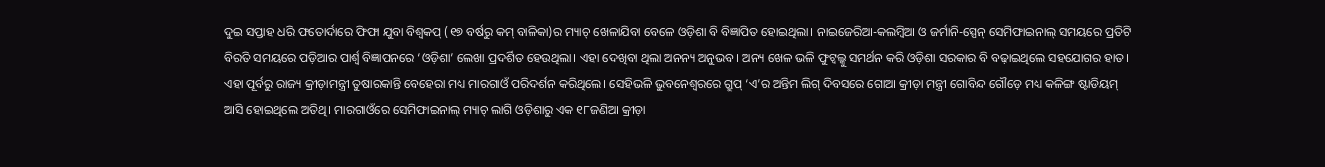ଦୁଇ ସପ୍ତାହ ଧରି ଫତୋର୍ଦାରେ ଫିଫା ଯୁବା ବିଶ୍ବକପ୍ (୧୭ ବର୍ଷରୁ କମ୍ ବାଳିକା)ର ମ୍ୟାଚ୍ ଖେଳାଯିବା ବେଳେ ଓଡ଼ିଶା ବି ବିଜ୍ଞାପିତ ହୋଇଥିଲା। ନାଇଜେରିଆ-କଲମ୍ବିଆ ଓ ଜର୍ମାନି-ସ୍ପେନ୍ ସେମିଫାଇନାଲ୍ ସମୟରେ ପ୍ରତିଟି ବିରତି ସମୟରେ ପଡ଼ିଆର ପାର୍ଶ୍ବ ବିଜ୍ଞାପନରେ ‘ଓଡ଼ିଶା’ ଲେଖା ପ୍ରଦର୍ଶିତ ହେଉଥିଲା। ଏହା ଦେଖିବା ଥିଲା ଅନନ୍ୟ ଅନୁଭବ। ଅନ୍ୟ ଖେଳ ଭଳି ଫୁଟ୍ବଲ୍କୁ ସମର୍ଥନ କରି ଓଡ଼ିଶା ସରକାର ବି ବଢ଼ାଇଥିଲେ ସହଯୋଗର ହାତ। ଏହା ପୂର୍ବରୁ ରାଜ୍ୟ କ୍ରୀଡ଼ାମନ୍ତ୍ରୀ ତୁଷାରକାନ୍ତି ବେହେରା ମଧ୍ୟ ମାରଗାଓଁ ପରିଦର୍ଶନ କରିଥିଲେ। ସେହିଭଳି ଭୁବନେଶ୍ବରରେ ଗ୍ରୁପ୍ ‘ଏ’ର ଅନ୍ତିମ ଲିଗ୍ ଦିବସରେ ଗୋଆ କ୍ରୀଡ଼ା ମନ୍ତ୍ରୀ ଗୋବିନ୍ଦ ଗୌଡ଼େ ମଧ୍ୟ କଳିଙ୍ଗ ଷ୍ଟାଡିୟମ୍ ଆସି ହୋଇଥିଲେ ଅତିଥି। ମାରଗାଓଁରେ ସେମିଫାଇନାଲ୍ ମ୍ୟାଚ୍ ଲାଗି ଓଡ଼ିଶାରୁ ଏକ ୧୮ଜଣିଆ କ୍ରୀଡ଼ା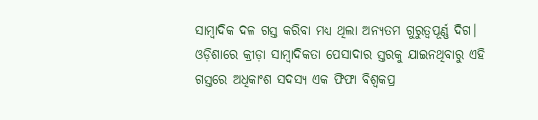ସାମ୍ବାଦିକ ଦଳ ଗସ୍ତ କରିବା ମଧ୍ୟ ଥିଲା ଅନ୍ୟତମ ଗୁରୁତ୍ବପୂର୍ଣ୍ଣ ଦିଗ। ଓଡ଼ିଶାରେ କ୍ରୀଡ଼ା ସାମ୍ବାଦିକତା ପେସାଦାର ସ୍ତରକୁ ଯାଇନଥିବାରୁ ଏହି ଗସ୍ତରେ ଅଧିକାଂଶ ସଦସ୍ୟ ଏକ ଫିଫା ବିଶ୍ବକପ୍ର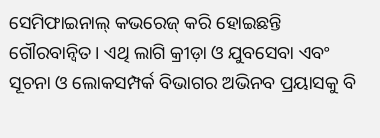ସେମିଫାଇନାଲ୍ କଭରେଜ୍ କରି ହୋଇଛନ୍ତି ଗୌରବାନ୍ବିତ। ଏଥି ଲାଗି କ୍ରୀଡ଼ା ଓ ଯୁବସେବା ଏବଂ ସୂଚନା ଓ ଲୋକସମ୍ପର୍କ ବିଭାଗର ଅଭିନବ ପ୍ରୟାସକୁ ବି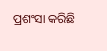ପ୍ରଶଂସା କରିଛି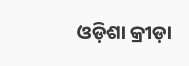ଓଡ଼ିଶା କ୍ରୀଡ଼ା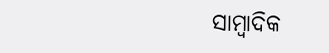ସାମ୍ବାଦିକ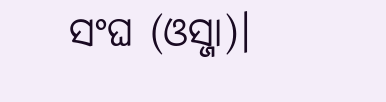ସଂଘ (ଓସ୍ଜା)।